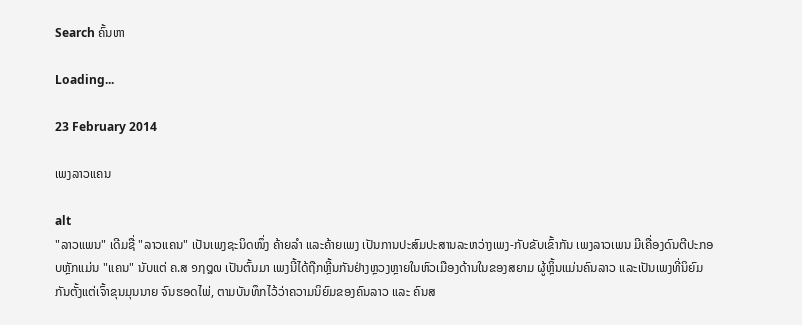Search ຄົ້ນຫາ

Loading...

23 February 2014

ເພງລາວແຄນ

alt
"ລາວແພນ" ເດີມຊື່ "ລາວແຄນ" ເປັນເພງຊະນິດໜຶ່ງ ຄ້າຍລຳ ແລະຄ້າຍເພງ ເປັນການປະສົມປະສານລະຫວ່າງເພງ-ກັບຂັບເຂົ້າກັນ ເພງລາວເພນ ມີເຄື່ອງດົນຕີປະກອບຫຼັກແມ່ນ "ແຄນ" ນັບແຕ່ ຄ.ສ ໑໗໘໙ ເປັນຕົ້ນມາ ເພງນີ້ໄດ້ຖືກຫຼີ້ນກັນຢ່າງຫຼວງຫຼາຍໃນຫົວເມືອງດ້ານໃນຂອງສຍາມ ຜູ້ຫຼິ້ນແມ່ນຄົນລາວ ແລະເປັນເພງທີ່ນິຍົມກັນຕັ້ງແຕ່ເຈົ້າຂຸນມຸນນາຍ ຈົນຮອດໄພ່, ຕາມບັນທຶກໄວ້ວ່າຄວາມນິຍົມຂອງຄົນລາວ ແລະ ຄົນສ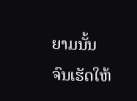ຍາມນັ້ນ ຈົນເຮັດໃຫ້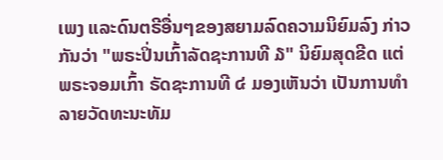ເພງ ແລະດົນຕຣີອື່ນໆຂອງສຍາມລົດຄວາມນິຍົມລົງ ກ່າວກັນວ່າ "ພຣະປິ່ນເກົ້າລັດຊະການທີ ໓" ນິຍົມສຸດຂີດ ແຕ່ພຣະຈອມເກົ້າ ຣັດຊະການທີ ໔ ມອງເຫັນວ່າ ເປັນການທຳລາຍວັດທະນະທັມ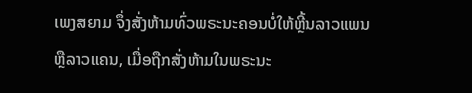ເພງສຍາມ ຈຶ່ງສັ່ງຫ້າມທົ່ວພຣະນະຄອນບໍ່ໃຫ້ຫຼີ້ນລາວແພນ ຫຼືລາວແຄນ, ເມື່ອຖືກສັ່ງຫ້າມໃນພຣະນະ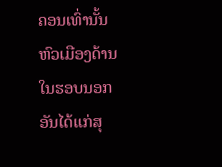ຄອນເທົ່ານັ້ນ ຫົວເມືອງດ້ານໃນຮອບນອກ ອັນໄດ້ແກ່ສຸ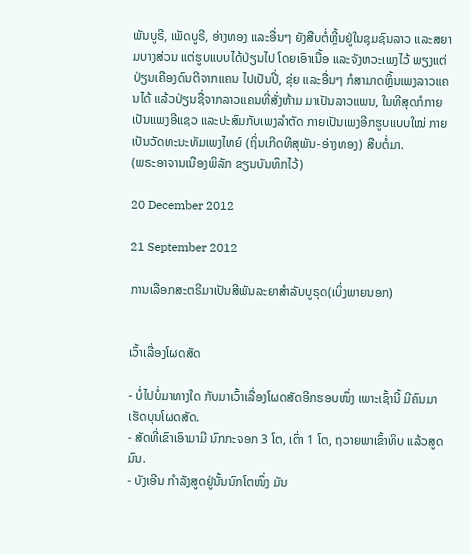ພັນບູຣີ, ເພັດບູຣີ, ອ່າງທອງ ແລະອື່ນໆ ຍັງສືບຕໍ່ຫຼີ້ນຢູ່ໃນຊຸມຊົນລາວ ແລະສຍາມບາງສ່ວນ ແຕ່ຮູບແບບໄດ້ປ່ຽນໄປ ໂດຍເອົາເນື້ອ ແລະຈັງຫວະເພງໄວ້ ພຽງແຕ່ປ່ຽນເຄືອງດົນຕີຈາກແຄນ ໄປເປັນປີ່, ຂຸ່ຍ ແລະອື່ນໆ ກໍສາມາດຫຼິ້ນເພງລາວແຄນໄດ້ ແລ້ວປ່ຽນຊື່ຈາກລາວແຄນທີ່ສັ່ງຫ້າມ ມາເປັນລາວແພນ, ໃນທີສຸດກໍກາຍເປັນແພງອີແຊວ ແລະປະສົມກັບເພງລຳຕັດ ກາຍເປັນເພງອີກຮູບແບບໃໝ່ ກາຍເປັນວັດທະນະທັມເພງໄທຍ໌ (ຖິ່ນເກີດທີສຸພັນ-ອ່າງທອງ) ສືບຕໍ່ມາ.
(ພຣະອາຈານເນືອງພິລັກ ຂຽນບັນທຶກໄວ້)

20 December 2012

21 September 2012

ການເລືອກສະຕຣີມາເປັນສີພັນລະຍາສຳລັບບູຣຸດ(ເບິ່ງພາຍນອກ)


ເວົ້າເລື່ອງໂຜດສັດ

- ບໍ່ໄປບໍ່ມາທາງໃດ ກັບມາເວົ້າເລື່ອງໂຜດສັດອີກຮອບໜຶ່ງ ເພາະເຊົ້ານີ້ ມີຄົນມາເຮັດບຸນໂຜດສັດ.
- ສັດທີ່ເຂົາເອົາມາມີ ນົກກະຈອກ 3 ໂຕ, ເຕົ່າ 1 ໂຕ, ຖວາຍພາເຂົ້າທິບ ແລ້ວສູດມົນ.
- ບັງເອີນ ກໍາລັງສູດຢູ່ນັ້ນນົກໂຕໜຶ່ງ ມັນ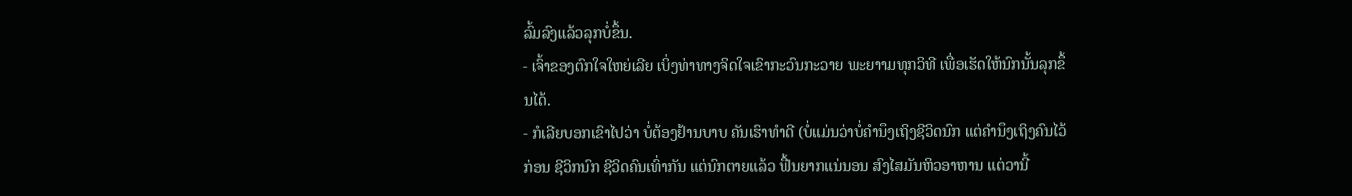ລົ້ມລົງແລ້ວລຸກບໍ່ຂຶ້ນ.
- ເຈົ້າຂອງຕົກໃຈໃຫຍ່ເລີຍ ເບິ່ງທ່າທາງຈິດໃຈເຂົາກະວົນກະວາຍ ພະຍາາມທຸກວິທີ ເພື່ອເຮັດໃຫ້ນົກນັ້ນລຸກຂຶ້ນໄດ້.
- ກໍເລີຍບອກເຂົາໄປວ່າ ບໍ່ຕ້ອງຢ້ານບາບ ຄັນເຮົາທໍາດີ (ບໍ່ແມ່ນວ່າບໍ່ຄໍານຶງເຖິງຊີວິດນົກ ແຕ່ຄໍານຶງເຖິງຄົນໄວ້ກ່ອນ ຊີວິກນົກ ຊີວິດຄົນເທົ່າກັນ ແຕ່ນົກຕາຍແລ້ວ ຟື້ນຍາກແນ່ນອນ ສົງໄສມັນຫິວອາຫານ ແຕ່ວານີ້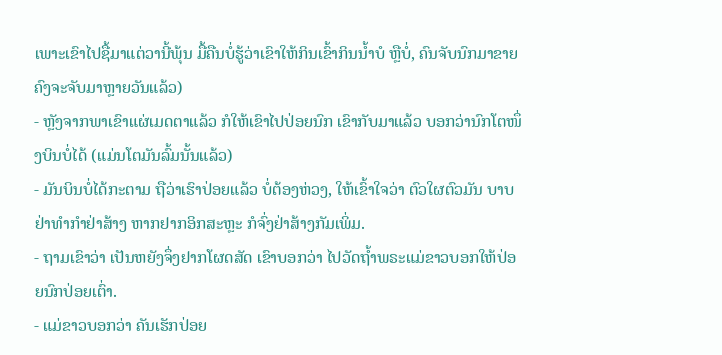ເພາະເຂົາໄປຊື້ມາແຕ່ວານີ້ພຸ້ນ ມື້ຄືນບໍ່ຮູ້ວ່າເຂົາໃຫ້ກິນເຂົ້າກິນນໍ້າບໍ ຫຼືບໍ່, ຄົນຈັບນົກມາຂາຍ ຄົງຈະຈັບມາຫຼາຍວັນແລ້ວ)
- ຫຼັງຈາກພາເຂົາແຜ່ເມດຕາແລ້ວ ກໍໃຫ້ເຂົາໄປປ່ອຍນົກ ເຂົາກັບມາແລ້ວ ບອກວ່ານົກໂຕໜຶ່ງບິນບໍ່ໄດ້ (ແມ່ນໂຕມັນລົ້ມນັ້ນແລ້ວ)
- ມັນບິນບໍ່ໄດ້ກະຕາມ ຖືວ່າເຮົາປ່ອຍແລ້ວ ບໍ່ຕ້ອງຫ່ວງ, ໃຫ້ເຂົ້າໃຈວ່າ ຕົວໃຜຕົວມັນ ບາບຢ່າທໍາກໍາຢ່າສ້າງ ຫາກຢາກອິກສະຫຼະ ກໍຈົ່ງຢ່າສ້າງກັມເພິ່ມ.
- ຖາມເຂົາວ່າ ເປັນຫຍັງຈຶ່ງຢາກໂຜດສັດ ເຂົາບອກວ່າ ໄປວັດຖໍ້າພຣະແມ່ຂາວບອກໃຫ້ປ່ອຍນົກປ່ອຍເຕົ່າ.
- ແມ່ຂາວບອກວ່າ ຄັນເຮັກປ່ອຍ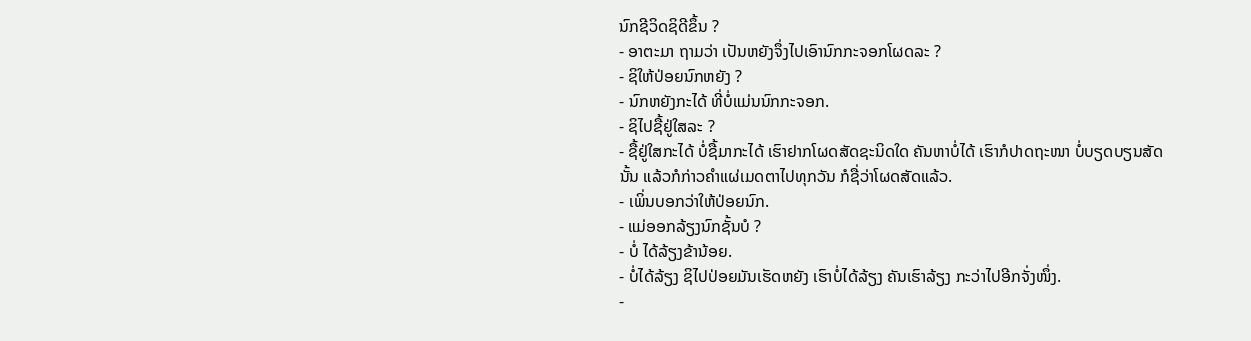ນົກຊີວິດຊິດີຂຶ້ນ ?
- ອາຕະມາ ຖາມວ່າ ເປັນຫຍັງຈຶ່ງໄປເອົານົກກະຈອກໂຜດລະ ?
- ຊິໃຫ້ປ່ອຍນົກຫຍັງ ?
- ນົກຫຍັງກະໄດ້ ທີ່ບໍ່ແມ່ນນົກກະຈອກ.
- ຊິໄປຊື້ຢູ່ໃສລະ ?
- ຊື້ຢູ່ໃສກະໄດ້ ບໍ່ຊື້ມາກະໄດ້ ເຮົາຢາກໂຜດສັດຊະນິດໃດ ຄັນຫາບໍ່ໄດ້ ເຮົາກໍປາດຖະໜາ ບໍ່ບຽດບຽນສັດນັ້ນ ແລ້ວກໍກ່າວຄໍາແຜ່ເມດຕາໄປທຸກວັນ ກໍຊື່ວ່າໂຜດສັດແລ້ວ.
- ເພິ່ນບອກວ່າໃຫ້ປ່ອຍນົກ.
- ແມ່ອອກລ້ຽງນົກຊັ້ນບໍ ?
- ບໍ່ ໄດ້ລ້ຽງຂ້ານ້ອຍ.
- ບໍ່ໄດ້ລ້ຽງ ຊິໄປປ່ອຍມັນເຮັດຫຍັງ ເຮົາບໍ່ໄດ້ລ້ຽງ ຄັນເຮົາລ້ຽງ ກະວ່າໄປອີກຈັ່ງໜຶ່ງ.
-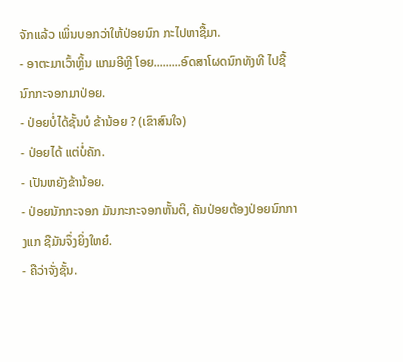ຈັກແລ້ວ ເພິ່ນບອກວ່າໃຫ້ປ່ອຍນົກ ກະໄປຫາຊື້ມາ.
- ອາຕະມາເວົ້າຫຼິ້ນ ແກມອີຫຼີ ໂອຍ.........ອົດສາໂຜດນົກທັງທີ ໄປຊື້ນົກກະຈອກມາປ່ອຍ.
- ປ່ອຍບໍ່ໄດ້ຊັ້ນບໍ ຂ້ານ້ອຍ ? (ເຂົາສົນໃຈ)
- ປ່ອຍໄດ້ ແຕ່ບໍ່ຄັກ.
- ເປັນຫຍັງຂ້ານ້ອຍ.
- ປ່ອຍນັກກະຈອກ ມັນກະກະຈອກຫັ້ນຕິ, ຄັນປ່ອຍຕ້ອງປ່ອຍນົກກາງແກ ຊືມັນຈຶ່ງຍິ່ງໃຫຍ໋.
- ຄືວ່າຈັ່ງຊັ້ນ.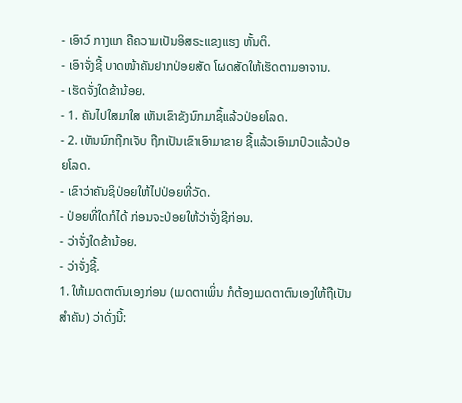- ເອົາວ໌ ກາງແກ ຄືຄວາມເປັນອິສຣະແຂງແຮງ ຫັ້ນຕິ.
- ເອົາຈັ່ງຊີ້ ບາດໜ້າຄັນຢາກປ່ອຍສັດ ໂຜດສັດໃຫ້ເຮັດຕາມອາຈານ.
- ເຮັດຈັ່ງໃດຂ້ານ້ອຍ.
- 1. ຄັນໄປໃສມາໃສ ເຫັນເຂົາຂັງນົກມາຊຶ້ແລ້ວປ່ອຍໂລດ.
- 2. ເຫັນນົກຖືກເຈັບ ຖືກເປັນເຂົາເອົາມາຂາຍ ຊື້ແລ້ວເອົາມາປົວແລ້ວປ່ອຍໂລດ.
- ເຂົາວ່າຄັນຊິປ່ອຍໃຫ້ໄປປ່ອຍທີ່ວັດ.
- ປ່ອຍທີ່ໃດກໍໄດ້ ກ່ອນຈະປ່ອຍໃຫ້ວ່າຈັ່ງຊີກ່ອນ.
- ວ່າຈັ່ງໃດຂ້ານ້ອຍ.
- ວ່າຈັ່ງຊີ້.
1. ໃຫ້ເມດຕາຕົນເອງກ່ອນ (ເມດຕາເພິ່ນ ກໍຕ້ອງເມດຕາຕົນເອງໃຫ້ຖືເປັນສໍາຄັນ) ວ່າດັ່ງນີ້: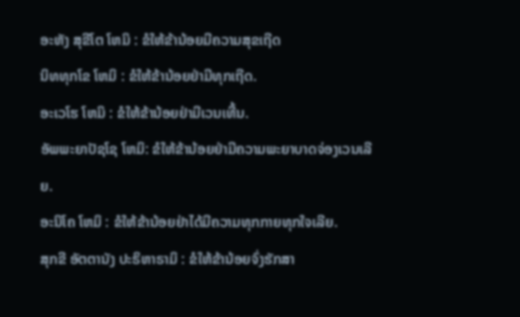ອະຫັງ ສຸຂີໂຕ ໂຫມິ : ຂໍໃຫ້ຂ້ານ້ອຍມີຄວາມສຸຂເຖີດ
ນິທທຸກໂຂ ໂຫມິ : ຂໍໃຫ້ຂ້ານ້ອຍຢ່າມີທຸກເຖີດ.
ອະເວໂຮ ໂຫມິ : ຂໍໃຫ້ຂ້ານ້ອຍຢ່າມີເວນເທີ້ນ.
ອັພພະຍາປັຊໂຊ ໂຫມິ: ຂໍໃຫ້ຂ້ານ້ອຍຢ່າມີຄວາມພະຍາບາດຈ່ອງເວນເລີຍ.
ອະນິໂຄ ໂຫມິ : ຂໍໃຫ້ຂ້ານ້ອຍຢ່າໄດ້ມີຄວາມທຸກກາຍທຸກໃຈເລີຍ.
ສຸກຂີ ອັຕຕານັງ ປະຣິຫາຣາມິ : ຂໍໃຫ້ຂ້ານ້ອຍຈົ່ງຮັກສາ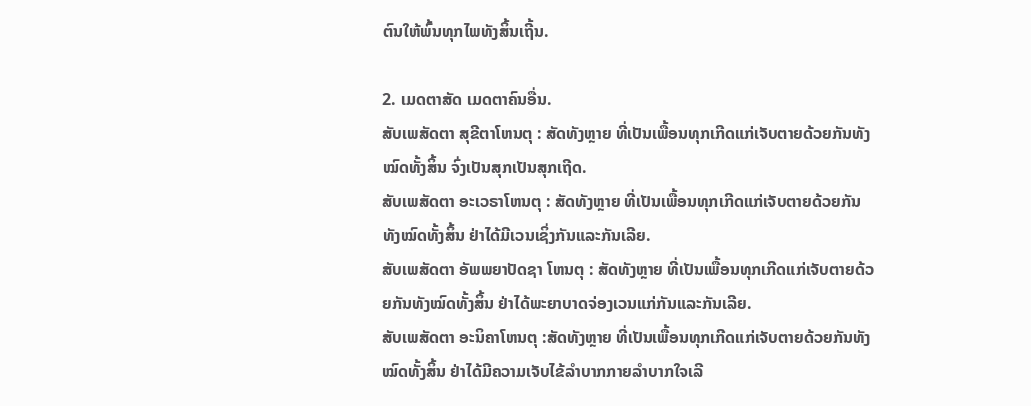ຕົນໃຫ້ພົ້ນທຸກໄພທັງສິ້ນເຖີ້ນ.

2. ເມດຕາສັດ ເມດຕາຄົນອື່ນ.
ສັບເພສັດຕາ ສຸຂີຕາໂຫນຕຸ : ສັດທັງຫຼາຍ ທີ່ເປັນເພື້ອນທຸກເກີດແກ່ເຈັບຕາຍດ້ວຍກັນທັງໝົດທັ້ງສິ້ນ ຈົ່ງເປັນສຸກເປັນສຸກເຖີດ.
ສັບເພສັດຕາ ອະເວຣາໂຫນຕຸ : ສັດທັງຫຼາຍ ທີ່ເປັນເພື້ອນທຸກເກີດແກ່ເຈັບຕາຍດ້ວຍກັນທັງໝົດທັ້ງສິ້ນ ຢ່າໄດ້ມີເວນເຊິ່ງກັນແລະກັນເລີຍ.
ສັບເພສັດຕາ ອັພພຍາປັດຊາ ໂຫນຕຸ : ສັດທັງຫຼາຍ ທີ່ເປັນເພື້ອນທຸກເກີດແກ່ເຈັບຕາຍດ້ວຍກັນທັງໝົດທັ້ງສິ້ນ ຢ່າໄດ້ພະຍາບາດຈ່ອງເວນແກ່ກັນແລະກັນເລີຍ.
ສັບເພສັດຕາ ອະນິຄາໂຫນຕຸ :ສັດທັງຫຼາຍ ທີ່ເປັນເພື້ອນທຸກເກີດແກ່ເຈັບຕາຍດ້ວຍກັນທັງໝົດທັ້ງສິ້ນ ຢ່າໄດ້ມີຄວາມເຈັບໄຂ້ລໍາບາກກາຍລໍາບາກໃຈເລີ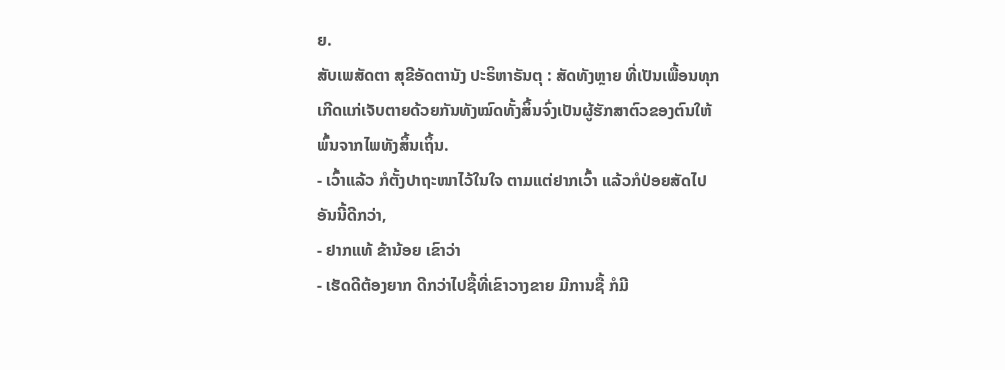ຍ.
ສັບເພສັດຕາ ສຸຂີອັດຕານັງ ປະຣິຫາຣັນຕຸ : ສັດທັງຫຼາຍ ທີ່ເປັນເພື້ອນທຸກເກີດແກ່ເຈັບຕາຍດ້ວຍກັນທັງໝົດທັ້ງສິ້ນຈົ່ງເປັນຜູ້ຮັກສາຕົວຂອງຕົນໃຫ້ພົ້ນຈາກໄພທັງສິ້ນເຖິ້ນ.
- ເວົ້າແລ້ວ ກໍຕັ້ງປາຖະໜາໄວ້ໃນໃຈ ຕາມແຕ່ຢາກເວົ້າ ແລ້ວກໍປ່ອຍສັດໄປ ອັນນີ້ດີກວ່າ,
- ຢາກແທ້ ຂ້ານ້ອຍ ເຂົາວ່າ
- ເຮັດດີຕ້ອງຍາກ ດີກວ່າໄປຊື້ທີ່ເຂົາວາງຂາຍ ມີການຊື້ ກໍມີ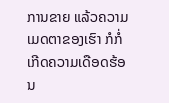ການຂາຍ ແລ້ວຄວາມເມດຕາຂອງເຮົາ ກໍກໍ່ເກີດຄວາມເດືອດຮ້ອນ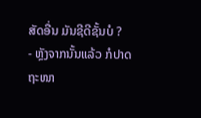ສັດອື່ນ ມັນຊີດີຊັ້ນບໍ ?
- ຫຼັງຈາກນັ້ນແລ້ວ ກໍປາດຖະໜາ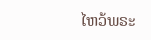ໄຫວ້ພຣະ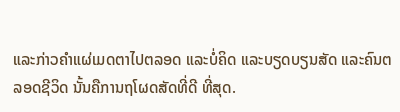ແລະກ່າວຄໍາແຜ່ເມດຕາໄປຕລອດ ແລະບໍ່ຄິດ ແລະບຽດບຽນສັດ ແລະຄົນຕລອດຊີວິດ ນັ້ນຄືການຖໂຜດສັດທີ່ດີ ທີ່ສຸດ.